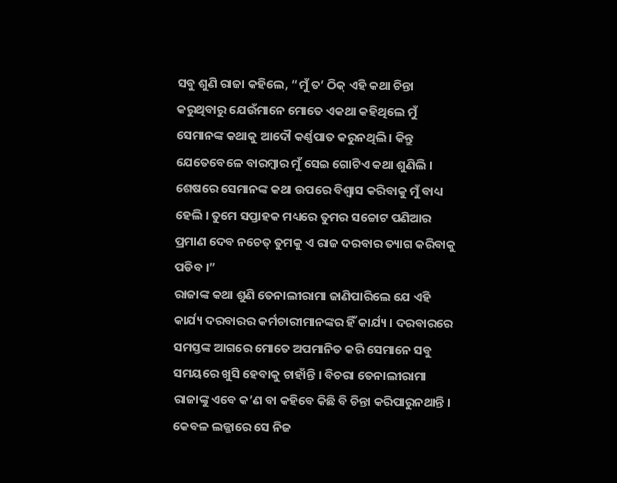ସବୁ ଶୁଣି ରାଜା କହିଲେ, “ମୁଁ ତ’ ଠିକ୍ ଏହି କଥା ଚିନ୍ତା କରୁଥିବାରୁ ଯେଉଁମାନେ ମୋତେ ଏକଥା କହିଥିଲେ ମୁଁ ସେମାନଙ୍କ କଥାକୁ ଆଦୌ କର୍ଣ୍ଣପାତ କରୁନଥିଲି । କିନ୍ତୁ ଯେତେବେଳେ ବାରମ୍ବାର ମୁଁ ସେଇ ଗୋଟିଏ କଥା ଶୁଣିଲି । ଶେଷରେ ସେମାନଙ୍କ କଥା ଉପରେ ବିଶ୍ୱାସ କରିବାକୁ ମୁଁ ବାଧ୍ୟ ହେଲି । ତୁମେ ସପ୍ତାହକ ମଧ୍ୟରେ ତୁମର ସଚ୍ଚୋଟ ପଣିଆର ପ୍ରମାଣ ଦେବ ନଚେତ୍ ତୁମକୁ ଏ ରାଜ ଦରବାର ତ୍ୟାଗ କରିବାକୁ ପଡିବ ।”
ରାଜାଙ୍କ କଥା ଶୁଣି ତେନାଲୀରାମା ଜାଣିପାରିଲେ ଯେ ଏହି କାର୍ଯ୍ୟ ଦରବାରର କର୍ମଚାରୀମାନଙ୍କର ହିଁ କାର୍ଯ୍ୟ । ଦରବାରରେ ସମସ୍ତଙ୍କ ଆଗରେ ମୋତେ ଅପମାନିତ କରି ସେମାନେ ସବୁ ସମୟରେ ଖୁସି ହେବାକୁ ଚାହାଁନ୍ତି । ବିଚରା ତେନାଲୀରାମା ରାଜାଙ୍କୁ ଏବେ କ’ଣ ବା କହିବେ କିଛି ବି ଚିନ୍ତା କରିପାରୁନଥାନ୍ତି । କେବଳ ଲଜ୍ଜାରେ ସେ ନିଜ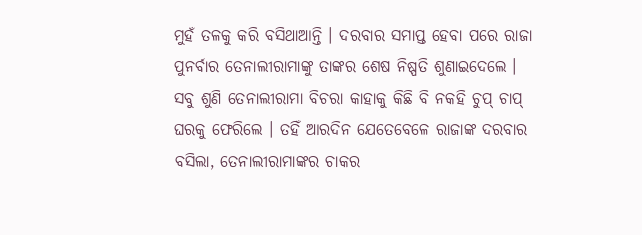ମୁହଁ ତଳକୁ କରି ବସିଥାଆନ୍ତି । ଦରବାର ସମାପ୍ତ ହେବା ପରେ ରାଜା ପୁନର୍ବାର ତେନାଲୀରାମାଙ୍କୁ ତାଙ୍କର ଶେଷ ନିଷ୍ପତି ଶୁଣାଇଦେଲେ ।
ସବୁ ଶୁଣି ତେନାଲୀରାମା ବିଚରା କାହାକୁ କିଛି ବି ନକହି ଚୁପ୍ ଚାପ୍ ଘରକୁ ଫେରିଲେ । ତହିଁ ଆରଦିନ ଯେତେବେଳେ ରାଜାଙ୍କ ଦରବାର ବସିଲା, ତେନାଲୀରାମାଙ୍କର ଚାକର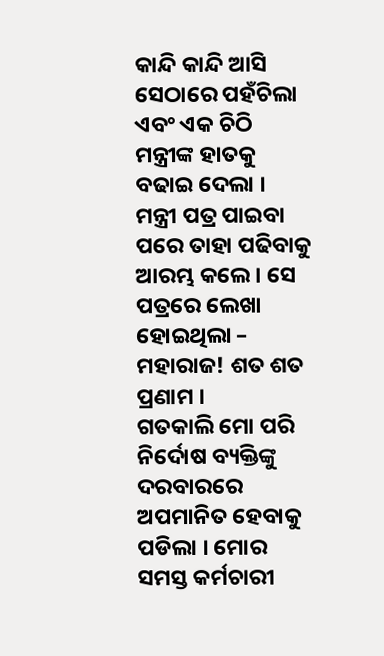କାନ୍ଦି କାନ୍ଦି ଆସି ସେଠାରେ ପହଁଚିଲା ଏବଂ ଏକ ଚିଠି ମନ୍ତ୍ରୀଙ୍କ ହାତକୁ ବଢାଇ ଦେଲା ।
ମନ୍ତ୍ରୀ ପତ୍ର ପାଇବା ପରେ ତାହା ପଢିବାକୁ ଆରମ୍ଭ କଲେ । ସେ ପତ୍ରରେ ଲେଖା ହୋଇଥିଲା –
ମହାରାଜ! ଶତ ଶତ ପ୍ରଣାମ ।
ଗତକାଲି ମୋ ପରି ନିର୍ଦୋଷ ବ୍ୟକ୍ତିଙ୍କୁ ଦରବାରରେ ଅପମାନିତ ହେବାକୁ ପଡିଲା । ମୋର ସମସ୍ତ କର୍ମଚାରୀ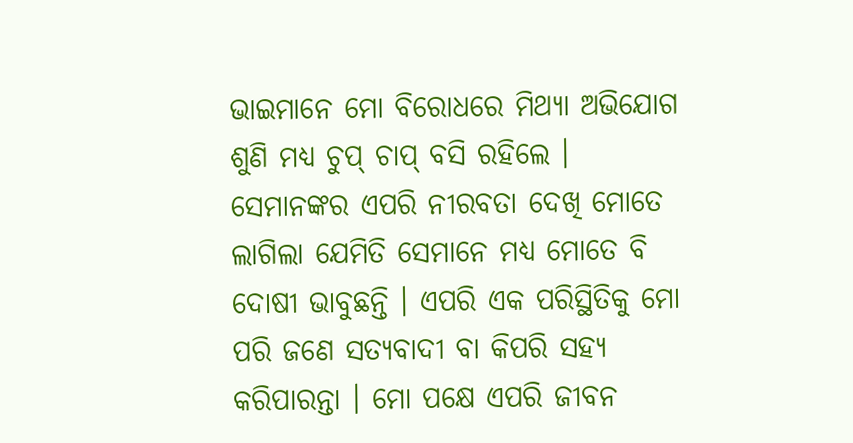ଭାଇମାନେ ମୋ ବିରୋଧରେ ମିଥ୍ୟା ଅଭିଯୋଗ ଶୁଣି ମଧ୍ୟ ଚୁପ୍ ଚାପ୍ ବସି ରହିଲେ । ସେମାନଙ୍କର ଏପରି ନୀରବତା ଦେଖି ମୋତେ ଲାଗିଲା ଯେମିତି ସେମାନେ ମଧ୍ୟ ମୋତେ ବି ଦୋଷୀ ଭାବୁଛନ୍ତି । ଏପରି ଏକ ପରିସ୍ଥିତିକୁ ମୋ ପରି ଜଣେ ସତ୍ୟବାଦୀ ବା କିପରି ସହ୍ୟ କରିପାରନ୍ତା । ମୋ ପକ୍ଷେ ଏପରି ଜୀବନ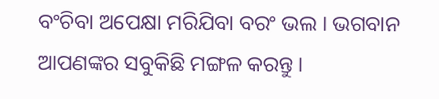ବଂଚିବା ଅପେକ୍ଷା ମରିଯିବା ବରଂ ଭଲ । ଭଗବାନ ଆପଣଙ୍କର ସବୁକିଛି ମଙ୍ଗଳ କରନ୍ତୁ ।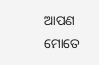ଆପଣ ମୋତେ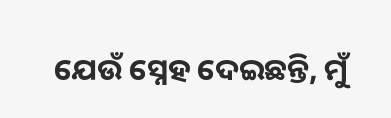ଯେଉଁ ସ୍ନେହ ଦେଇଛନ୍ତି, ମୁଁ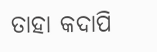ତାହା କଦାପି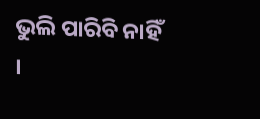ଭୁଲି ପାରିବି ନାହିଁ ।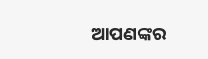ଆପଣଙ୍କର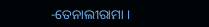-ତେନାଲୀରାମା ।